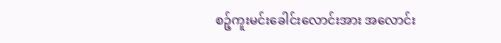စဉ့်ကူးမင်းခေါင်းလောင်းအား အလောင်း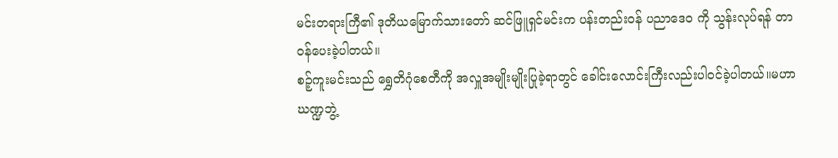မင်းတရားကြီ၏ ဒုတိယမြောက်သားတော် ဆင်ဖြူရှင်မင်းက ပန်းတည်းဝန် ပညာဒေ၀ ကို သွန်းလုပ်ရန် တာဝန်ပေးခဲ့ပါတယ်။
စဉ့်ကူးမင်းသည် ရွှေတိဂုံစေတီကို အလှူအမျိုးမျိုးပြုခဲ့ရာတွင် ခေါင်းလောင်းကြီးလည်းပါဝင်ခဲ့ပါတယ်။မဟာဃဏ္ဍဘွဲ့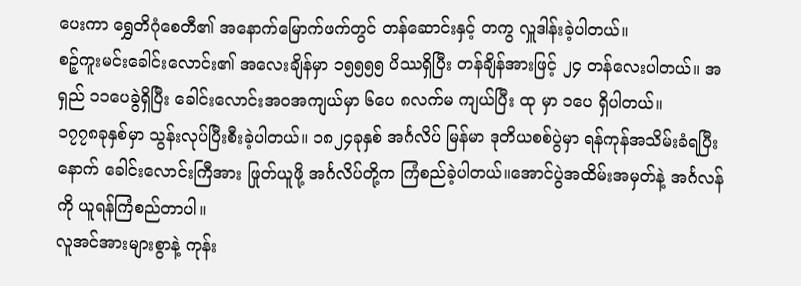ပေးကာ ရွှေတိဂုံစေတီ၏ အနောက်မြောက်ဖက်တွင် တန်ဆောင်းနှင့် တကွ လှူဒါန်းခဲ့ပါတယ်။
စဉ့်ကူးမင်းခေါင်းလောင်း၏ အလေးချိန်မှာ ၁၅၅၅၅ ပိဿရှိပြီး တန်ချိန်အားဖြင့် ၂၄ တန်လေးပါတယ်။ အရှည် ၁၁ပေခွဲရှိပြီး ခေါင်းလောင်းအဝအကျယ်မှာ ၆ပေ ၈လက်မ ကျယ်ပြီး ထု မှာ ၁ပေ ရှိပါတယ်။
၁၇၇၈ခုနှစ်မှာ သွန်းလုပ်ပြီးစီးခဲ့ပါတယ်။ ၁၈၂၄ခုနှစ် အင်္ဂလိပ် မြန်မာ ဒုတိယစစ်ပွဲမှာ ရန်ကုန်အသိမ်းခံရပြီးနောက် ခေါင်းလောင်းကြီအား ဖြုတ်ယူဖို့ အင်္ဂလိပ်တို့က ကြံစည်ခဲ့ပါတယ်။အောင်ပွဲအထိမ်းအမှတ်နဲ့ အင်္ဂလန်ကို ယူရန်ကြံစည်တာပါ။
လူအင်အားများစွာနဲ့ ကုန်း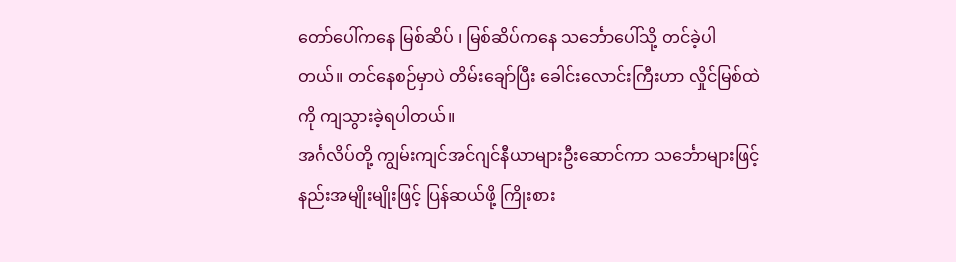တော်ပေါ်ကနေ မြစ်ဆိပ် ၊ မြစ်ဆိပ်ကနေ သင်္ဘောပေါ်သို့ တင်ခဲ့ပါတယ်။ တင်နေစဉ်မှာပဲ တိမ်းချော်ပြီး ခေါင်းလောင်းကြီးဟာ လှိုင်မြစ်ထဲကို ကျသွားခဲ့ရပါတယ်။
အင်္ဂလိပ်တို့ ကျွမ်းကျင်အင်ဂျင်နီယာများဦးဆောင်ကာ သင်္ဘောများဖြင့် နည်းအမျိုးမျိုးဖြင့် ပြန်ဆယ်ဖို့ ကြိုးစား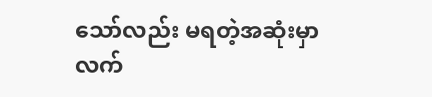သော်လည်း မရတဲ့အဆုံးမှာ လက်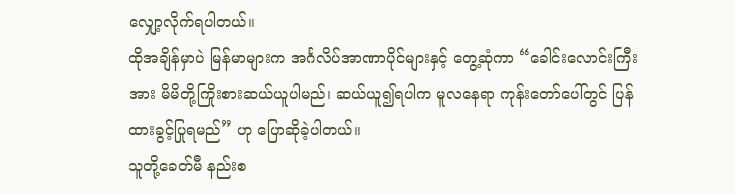လျှော့လိုက်ရပါတယ်။
ထိုအချိန်မှာပဲ မြန်မာများက အင်္ဂလိပ်အာဏာပိုင်များနှင့် တွေ့ဆုံကာ “ခေါင်းလောင်းကြီးအား မိမိတို့ကြိုးစားဆယ်ယူပါမည်၊ ဆယ်ယူ၍ရပါက မူလနေရာ ကုန်းတော်ပေါ်တွင် ပြန်ထားခွင့်ပြုရမည်” ဟု ပြောဆိုခဲ့ပါတယ်။
သူတို့ခေတ်မီ နည်းစ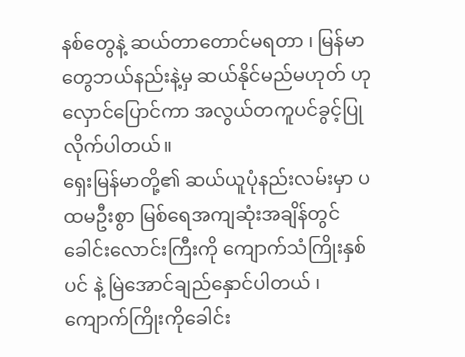နစ်တွေနဲ့ ဆယ်တာတောင်မရတာ ၊ မြန်မာတွေဘယ်နည်းနဲ့မှ ဆယ်နိုင်မည်မဟုတ် ဟု လှောင်ပြောင်ကာ အလွယ်တကူပင်ခွင့်ပြုလိုက်ပါတယ်။
ရှေးမြန်မာတို့၏ ဆယ်ယူပုံနည်းလမ်းမှာ ပထမဦးစွာ မြစ်ရေအကျဆုံးအချိန်တွင် ခေါင်းလောင်းကြီးကို ကျောက်သံကြိုးနှစ်ပင် နဲ့ မြဲအောင်ချည်နှောင်ပါတယ် ၊ ကျောက်ကြိုးကိုခေါင်း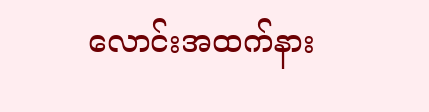လောင်းအထက်နား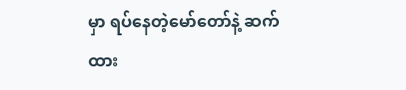မှာ ရပ်နေတဲ့မော်တော်နဲ့ ဆက်ထား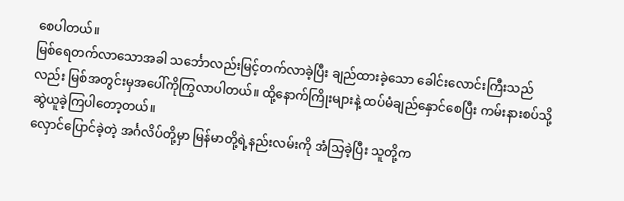စေပါတယ်။
မြစ်ရေတက်လာသောအခါ သင်္ဘောလည်းမြင့်တက်လာခဲ့ပြီး ချည်ထားခဲ့သော ခေါင်းလောင်းကြီးသည်လည်း မြစ်အတွင်းမှအပေါ်ကိုကြွလာပါတယ်။ ထို့နောက်ကြိုးများနဲ့ ထပ်မံချည်နှောင်စေပြီး ကမ်းနားစပ်သို့ဆွဲယူခဲ့ကြပါတော့တယ်။
လှောင်ပြောင်ခဲ့တဲ့ အင်္ဂလိပ်တို့မှာ မြန်မာတို့ရဲ့နည်းလမ်းကို အံသြခဲ့ပြီး သူတို့က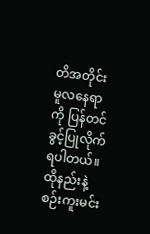တိအတိုင်း မူလနေရာကို ပြန်တင်ခွင့်ပြုလိုက်ရပါတယ်။
ထိုနည်းနဲ့ စဉ်းကူးမင်း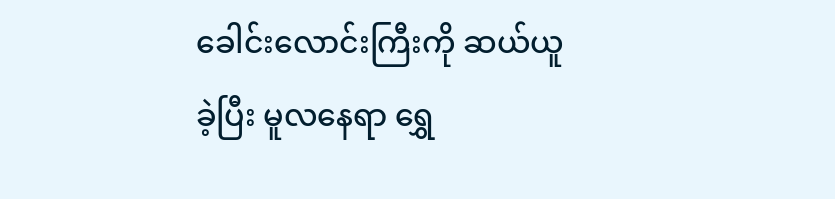ခေါင်းလောင်းကြီးကို ဆယ်ယူခဲ့ပြီး မူလနေရာ ရွှေ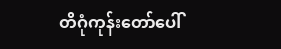တိဂုံကုန်းတော်ပေါ်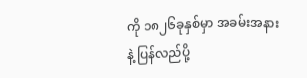ကို ၁၈၂၆ခုနှစ်မှာ အခမ်းအနားနဲ့ ပြန်လည်ပို့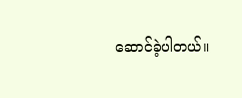ဆောင်ခဲ့ပါတယ်။